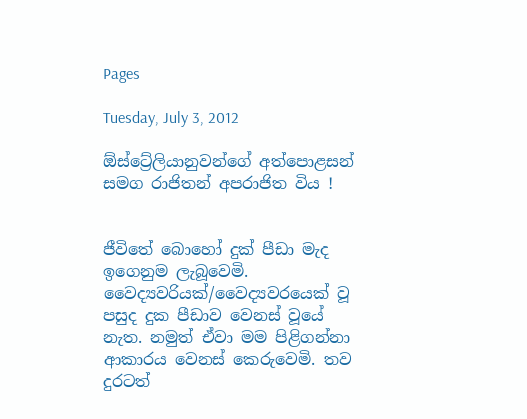Pages

Tuesday, July 3, 2012

ඕස්ට්‍රේලියානුවන්ගේ අත්පොළසන් සමග රාජිතන් අපරාජිත විය !


ජීවිතේ බොහෝ දුක් පීඩා මැද ඉගෙනුම ලැබූවෙමි. වෛද්‍යවරියක්/වෛද්‍යවරයෙක් වූ පසුද දුක පීඩාව වෙනස් වූයේ නැත. නමුත් ඒවා මම පිළිගන්නා ආකාරය වෙනස් කෙරුවෙමි. තව දුරටත්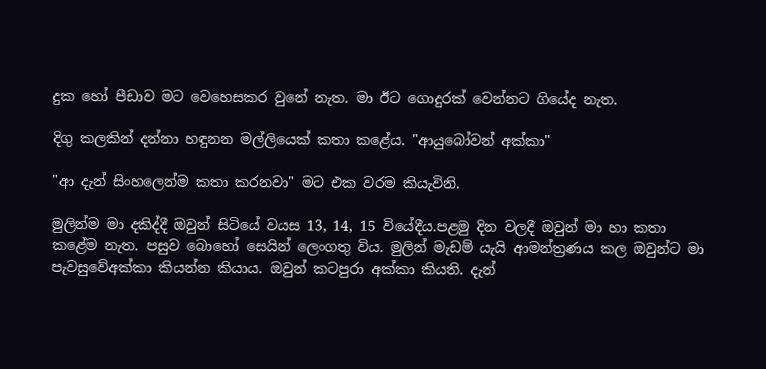දුක හෝ පීඩාව මට වෙහෙසකර වුනේ නැත. මා ඊට ගොදුරක් වෙන්නට ගියේද නැත.

දිගු කලකින් දන්නා හඳුනන මල්ලියෙක් කතා කළේය. "ආයුබෝවන් අක්කා"

"ආ දැන් සිංහලෙන්ම කතා කරනවා" මට එක වරම කියැවිනි.

මුලින්ම මා දකිද්දී ඔවුන් සිටියේ වයස 13, 14, 15 වියේදීය.පළමු දින වලදී ඔවුන් මා හා කතා කළේම නැත. පසුව බොහෝ සෙයින් ලෙංගතු විය. මුලින් මැඩම් යැයි ආමන්ත්‍රණය කල ඔවුන්ට මා පැවසුවේඅක්කා කියන්න කියාය. ඔවුන් කටපුරා අක්කා කියති. දැන්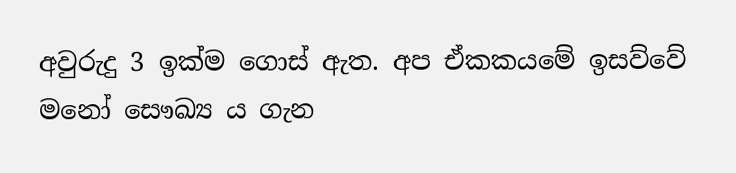අවුරුදු 3 ඉක්ම ගොස් ඇත. අප ඒකකයමේ ඉසව්වේ මනෝ සෞඛ්‍ය ය ගැන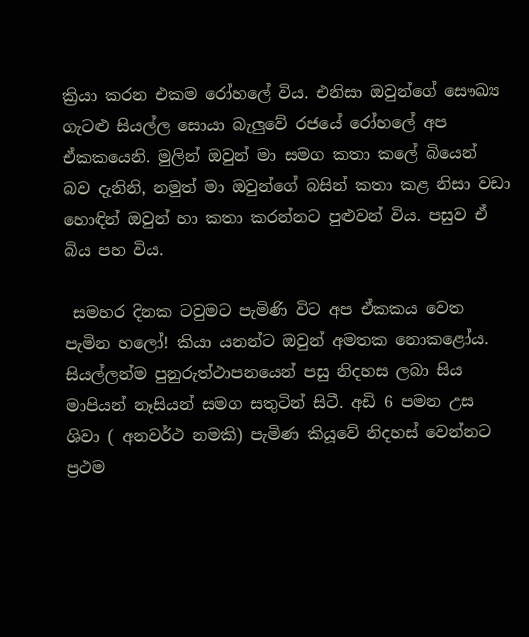ක්‍රියා කරන එකම රෝහලේ විය. එනිසා ඔවුන්ගේ සෞඛ්‍ය ගැටළු සියල්ල සොයා බැලුවේ රජයේ රෝහලේ අප ඒකකයෙනි. මුලින් ඔවුන් මා සමග කතා කලේ බියෙන් බව දැනිනි, නමුත් මා ඔවුන්ගේ බසින් කතා කළ නිසා වඩා හොඳින් ඔවුන් හා කතා කරන්නට පුළුවන් විය. පසුව ඒ බිය පහ විය.

 සමහර දිනක ටවුමට පැමිණි විට අප ඒකකය වෙත පැමින හලෝ! කියා යනන්ට ඔවුන් අමතක නොකළෝය. සියල්ලන්ම පුනුරුත්ථාපනයෙන් පසු නිදහස ලබා සිය මාපියන් නෑසියන් සමග සතුටින් සිටී. අඩි 6 පමන උස ශිවා ( අනවර්ථ නමකි) පැමිණ කියූවේ නිදහස් වෙන්නට ප්‍රථම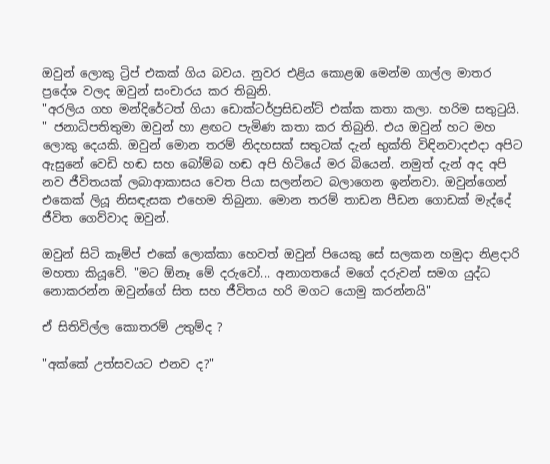ඔවුන් ලොකු ට්‍රිප් එකක් ගිය බවය. නුවර එළිය කොළඹ මෙන්ම ගාල්ල මාතර ප්‍රදේශ වලද ඔවුන් සංචාරය කර තිබුනි.
"අරලිය ගහ මන්දිරේටත් ගියා ඩොක්ටර්ප්‍රසිඩන්ට් එක්ක කතා කලා. හරිම සතුටුයි. " ජනාධිපතිතුමා ඔවුන් හා ළඟට පැමිණ කතා කර තිබුනි. එය ඔවුන් හට මහ ලොකු දෙයකි. ඔවුන් මොන තරම් නිදහසක් සතුටක් දැන් භුක්ති විඳිනවාදඑදා අපිට ඇසුනේ වෙඩි හඬ සහ බෝම්බ හඬ අපි හිටියේ මර බියෙන්. නමුත් දැන් අද අපි නව ජීවිතයක් ලබාආකාසය වෙත පියා සලන්නට බලාගෙන ඉන්නවා. ඔවුන්ගෙන් එකෙක් ලියූ නිසඳැසක එහෙම තිබුනා. මොන තරම් තාඩන පීඩන ගොඩක් මැද්දේ ජීවිත ගෙව්වාද ඔවුන්.

ඔවුන් සිටි කෑම්ප් එකේ ලොක්කා හෙවත් ඔවුන් පියෙකු සේ සලකන හමුදා නිළදාරි මහතා කියූවේ. "මට ඕනෑ මේ දරුවෝ... අනාගතයේ මගේ දරුවන් සමග යුද්ධ නොකරන්න ඔවුන්ගේ සිත සහ ජීවිතය හරි මගට යොමු කරන්නයි"

ඒ සිතිවිල්ල කොතරම් උතුම්ද ?

"අක්කේ උත්සවයට එනව ද?"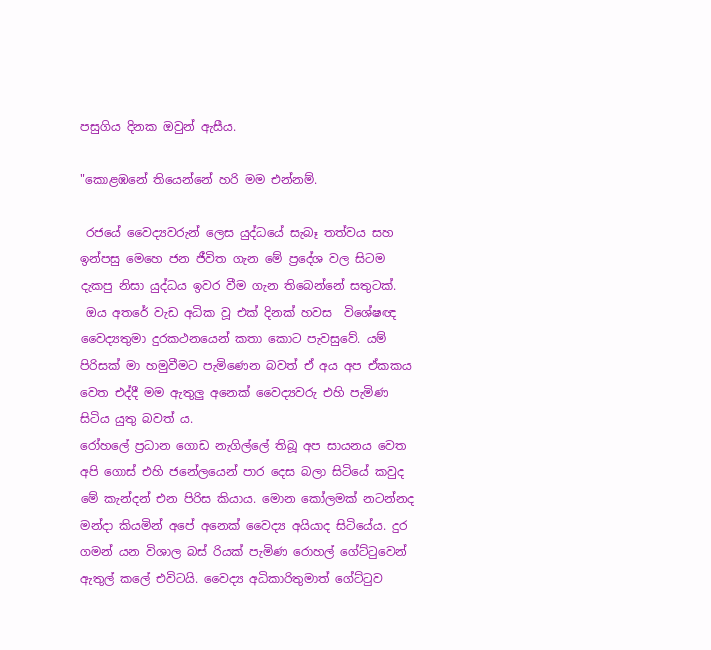පසුගිය දිනක ඔවුන් ඇසීය.

"කොළඹනේ තියෙන්නේ හරි මම එන්නම්.

 රජයේ වෛද්‍යවරුන් ලෙස යුද්ධයේ සැබෑ තත්වය සහ ඉන්පසු මෙහෙ ජන ජීවිත ගැන මේ ප්‍රදේශ වල සිටම දැකපු නිසා යුද්ධය ඉවර වීම ගැන තිබෙන්නේ සතුටක්.
 ඔය අතරේ වැඩ අධික වූ එක් දිනක් හවස  විශේෂඥ වෛද්‍යතුමා දුරකථනයෙන් කතා කොට පැවසුවේ. යම් පිරිසක් මා හමුවීමට පැමිණෙන බවත් ඒ අය අප ඒකකය වෙත එද්දී මම ඇතුලු අනෙක් වෛද්‍යවරු එහි පැමිණ සිටිය යුතු බවත් ය.
රෝහලේ ප්‍රධාන ගොඩ නැගිල්ලේ තිබූ අප සායනය වෙත අපි ගොස් එහි ජනේලයෙන් පාර දෙස බලා සිටියේ කවුද මේ කැන්දන් එන පිරිස කියාය. මොන කෝලමක් නටන්නද මන්දා කියමින් අපේ අනෙක් වෛද්‍ය අයියාද සිටියේය. දුර ගමන් යන විශාල බස් රියක් පැමිණ රොහල් ගේට්ටුවෙන් ඇතුල් කලේ එවිටයි. වෛද්‍ය අධිකාරිතුමාත් ගේට්ටුව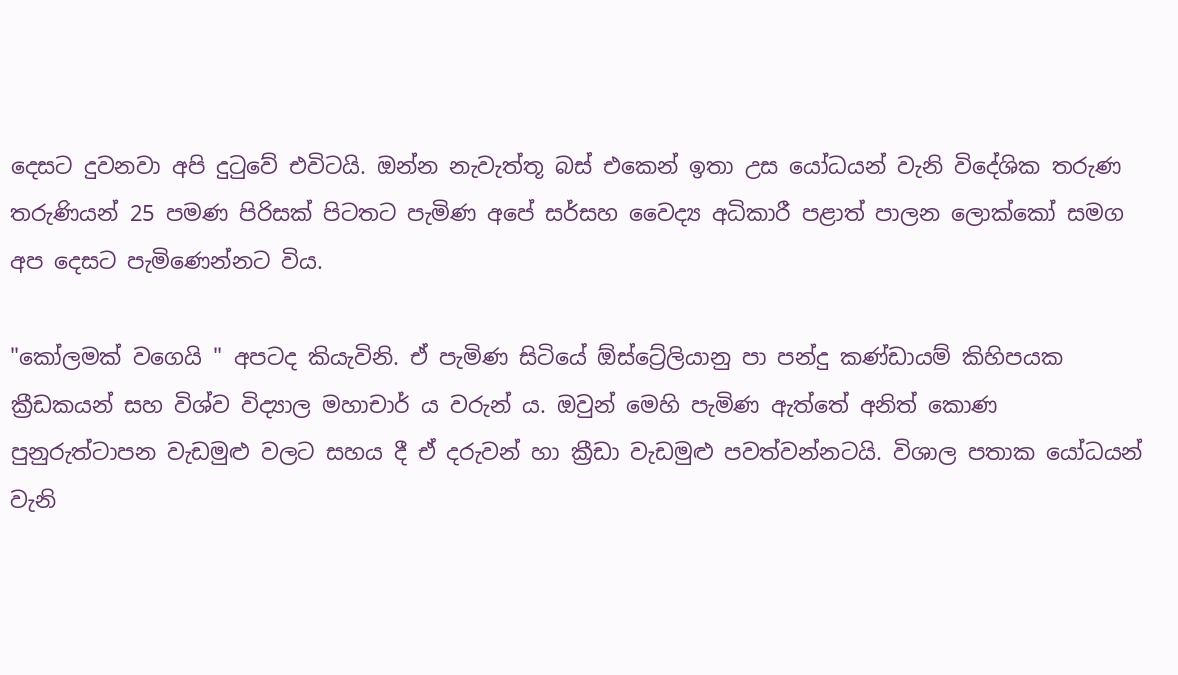දෙසට දුවනවා අපි දුටුවේ එවිටයි. ඔන්න නැවැත්තූ බස් එකෙන් ඉතා උස යෝධයන් වැනි විදේශික තරුණ තරුණියන් 25 පමණ පිරිසක් පිටතට පැමිණ අපේ සර්සහ වෛද්‍ය අධිකාරී පළාත් පාලන ලොක්කෝ සමග අප දෙසට පැමිණෙන්නට විය.

"කෝලමක් වගෙයි " අපටද කියැවිනි. ඒ පැමිණ සිටියේ ඕස්ට්‍රේලියානු පා පන්දු කණ්ඩායම් කිහිපයක ක්‍රීඩකයන් සහ විශ්ව විද්‍යාල මහාචාර් ය වරුන් ය. ඔවුන් මෙහි පැමිණ ඇත්තේ අනිත් කොණ පුනුරුත්ටාපන වැඩමුළු වලට සහය දී ඒ දරුවන් හා ක්‍රීඩා වැඩමුළු පවත්වන්නටයි. විශාල පතාක යෝධයන් වැනි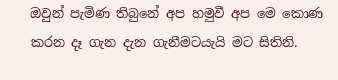ඔවුන් පැමිණ තිබුනේ අප හමුවී අප මෙ කොණ කරන දෑ ගැන දැන ගැනීමටයැයි මට සිතිනි.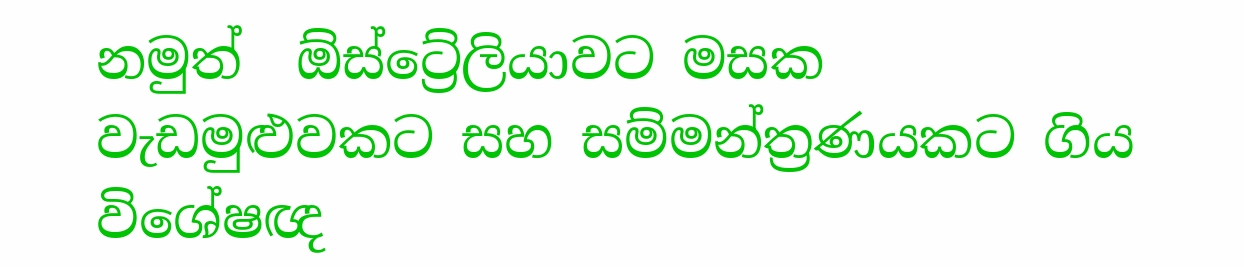නමුත්  ඕස්ට්‍රේලියාවට මසක වැඩමුළුවකට සහ සම්මන්ත්‍රණයකට ගිය විශේෂඥ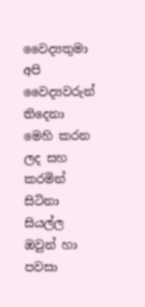වෛද්‍යතුමා අපි වෛද්‍යවරුන් තිදෙනා මෙහි කරන ලද සහ කරමින් සිටිනා සියල්ල ඔවුන් හා පවසා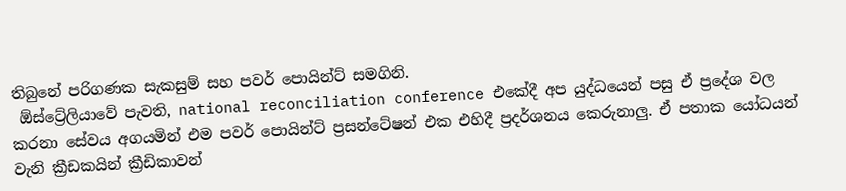තිබුනේ පරිගණක සැකසුම් සහ පවර් පොයින්ට් සමගිනි.
 ඕස්ට්‍රේලියාවේ පැවති, national reconciliation conference එකේදී අප යුද්ධයෙන් පසු ඒ ප්‍රදේශ වල කරනා සේවය අගයමින් එම පවර් පොයින්ට් ප්‍රසන්ටේෂන් එක එහිදී ප්‍රදර්ශනය කෙරුනාලු. ඒ පතාක යෝධයන් වැනි ක්‍රීඩකයින් ක්‍රීඩිකාවන්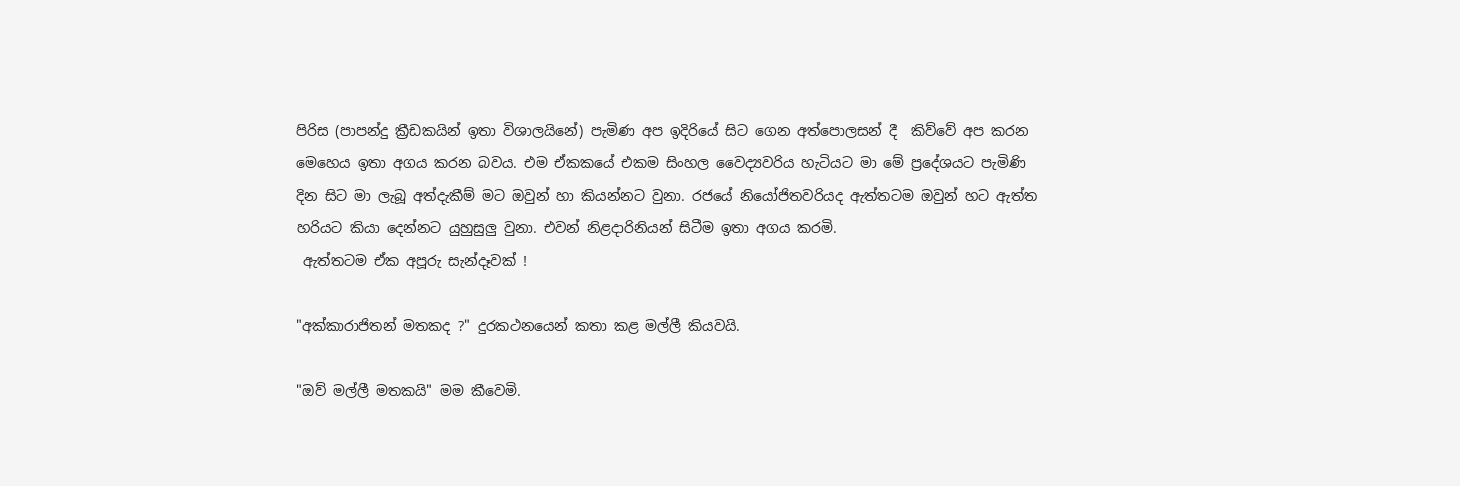පිරිස (පාපන්දු ක්‍රීඩකයින් ඉතා විශාලයිනේ) පැමිණ අප ඉදිරියේ සිට ගෙන අත්පොලසන් දී  කිව්වේ අප කරන මෙහෙය ඉතා අගය කරන බවය. එම ඒකකයේ එකම සිංහල වෛද්‍යවරිය හැටියට මා මේ ප්‍රදේශයට පැමිණි දින සිට මා ලැබූ අත්දැකීම් මට ඔවුන් හා කියන්නට වුනා. රජයේ නියෝජිතවරියද ඇත්තටම ඔවුන් හට ඇත්ත හරියට කියා දෙන්නට යුහුසුලු වුනා. එවන් නිළදාරිනියන් සිටීම ඉතා අගය කරමි.
 ඇත්තටම ඒක අපූරු සැන්දෑවක් !

"අක්කාරාජිතන් මතකද ?" දුරකථනයෙන් කතා කළ මල්ලී කියවයි.

"ඔව් මල්ලී මතකයි" මම කීවෙමි.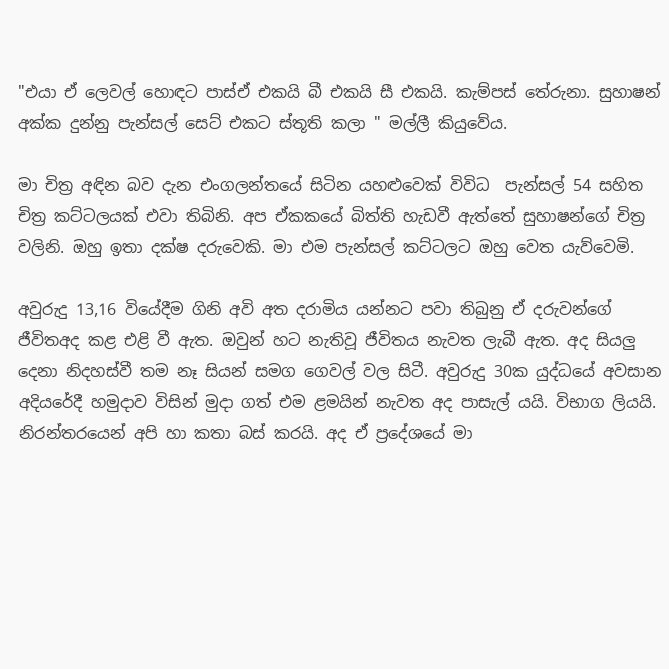"එයා ඒ ලෙවල් හොඳට පාස්ඒ එකයි බී එකයි සී එකයි. කැම්පස් තේරුනා. සුහාෂන් අක්ක දුන්නු පැන්සල් සෙට් එකට ස්තූති කලා " මල්ලී කියුවේය.

මා චිත්‍ර අඳින බව දැන එංගලන්තයේ සිටින යහළුවෙක් විවිධ  පැන්සල් 54 සහිත චිත්‍ර කට්ටලයක් එවා තිබිනි. අප ඒකකයේ බිත්ති හැඩවී ඇත්තේ සුහාෂන්ගේ චිත්‍ර වලිනි. ඔහු ඉතා දක්ෂ දරුවෙකි. මා එම පැන්සල් කට්ටලට ඔහු වෙත යැව්වෙමි.

අවුරුදු 13,16 වියේදීම ගිනි අවි අත දරාමිය යන්නට පවා තිබුනු ඒ දරුවන්ගේ ජීවිතඅද කළ එළි වී ඇත. ඔවුන් හට නැතිවූ ජීවිතය නැවත ලැබී ඇත. අද සියලු දෙනා නිදහස්වී තම නෑ සියන් සමග ගෙවල් වල සිටී. අවුරුදු 30ක යුද්ධයේ අවසාන අදියරේදී හමුදාව විසින් මුදා ගත් එම ළමයින් නැවත අද පාසැල් යයි. විභාග ලියයි. නිරන්තරයෙන් අපි හා කතා බස් කරයි. අද ඒ ප්‍රදේශයේ මා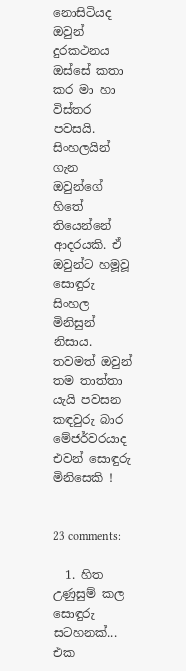නොසිටියද ඔවුන් දුරකථනය ඔස්සේ කතා කර මා හා විස්තර පවසයි. සිංහලයින් ගැන ඔවුන්ගේ හිතේ තියෙන්නේ ආදරයකි. ඒ ඔවුන්ට හමූවූ සොඳුරු සිංහල මිනිසුන් නිසාය. තවමත් ඔවුන් තම තාත්තා යැයි පවසන කඳවුරු බාර මේජර්වරයාද එවන් සොඳුරු මිනිසෙකි !


23 comments:

  1. හිත උණුසුම් කල සොඳුරු සටහනක්... එක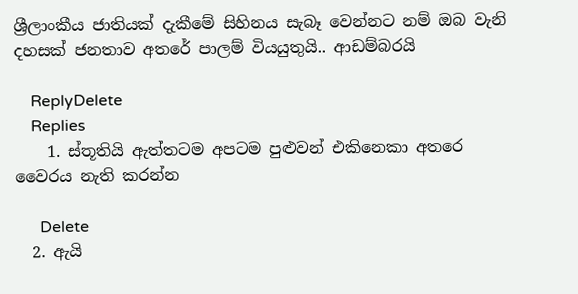ශ්‍රීලාංකීය ජාතියක් දැකීමේ සිහිනය සැබෑ වෙන්නට නම් ඔබ වැනි දහසක් ජනතාව අතරේ පාලම් වියයුතුයි.. ආඩම්බරයි

    ReplyDelete
    Replies
    1. ස්තූතියි ඇත්තටම අපටම පුළුවන් එකිනෙකා අතරෙ වෛරය නැති කරන්න

      Delete
  2. ඇයි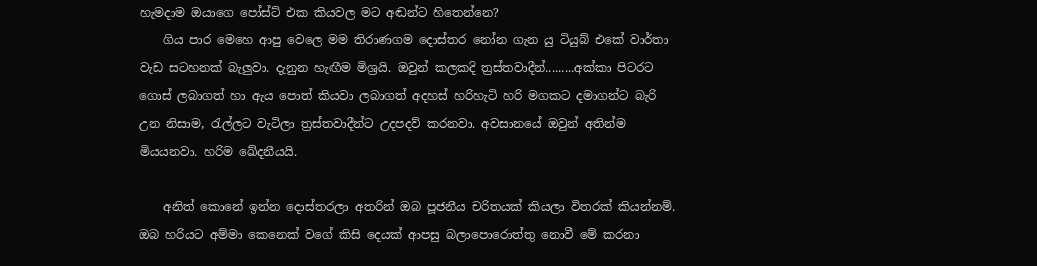හැමදාම ඔයාගෙ පෝස්ට් එක කියවල මට අඬන්ට හිතෙන්නෙ?
    ගිය පාර මෙහෙ ආපු වෙලෙ මම තිරාණගම දොස්තර නෝන ගැන යු ටියුබ් එකේ වාර්තා වැඩ සටහනක් බැලුවා. දැනුන හැඟීම මිශ්‍රයි. ඔවුන් කලකදි ත්‍රස්තවාදීන්.........අක්කා පිටරට ගොස් ලබාගත් හා ඇය පොත් කියවා ලබාගත් අදහස් හරිහැටි හරි මගකට දමාගන්ට බැරි උන නිසාම, රැල්ලට වැටිලා ත්‍රස්තවාදීන්ට උදපදව් කරනවා. අවසානයේ ඔවුන් අතින්ම මියයනවා. හරිම ඛේදනීයයි.

    අනිත් කොනේ ඉන්න දොස්තරලා අතරින් ඔබ පූජනීය චරිතයක් කියලා විතරක් කියන්නම්. ඔබ හරියට අම්මා කෙනෙක් වගේ කිසි දෙයක් ආපසු බලාපොරොත්තු නොවී මේ කරනා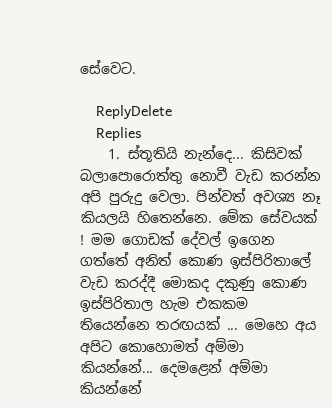සේවෙට.

    ReplyDelete
    Replies
    1. ස්තූතියි නැන්දෙ... කිසිවක් බලාපොරොත්තු නොවී වැඩ කරන්න අපි පුරුදු වෙලා. පින්වත් අවශ්‍ය නෑ කියලයි හිතෙන්නෙ. මේක සේවයක් ! මම ගොඩක් දේවල් ඉගෙන ගත්තේ අනිත් කොණ ඉස්පිරිතාලේ වැඩ කරද්දී මොකද දකුණු කොණ ඉස්පිරිතාල හැම එකකම තියෙන්නෙ තරඟයක් ... මෙහෙ අය අපිට කොහොමත් අම්මා කියන්නේ... දෙමළෙන් අම්මා කියන්නේ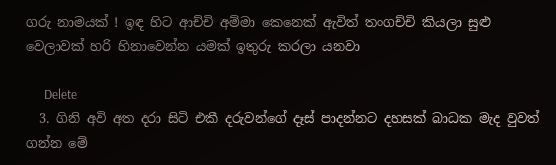ගරු නාමයක් ! ඉඳ හිට ආච්චි අම්මා කෙනෙක් ඇවිත් තංගච්චි කියලා සුළු වෙලාවක් හරි හිනාවෙන්න යමක් ඉතුරු කරලා යනවා

      Delete
  3. ගිනි අවි අත දරා සිටි එකී දරුවන්ගේ දෑස් පාදන්නට දහසක් බාධක මැද වුවත් ගන්න මේ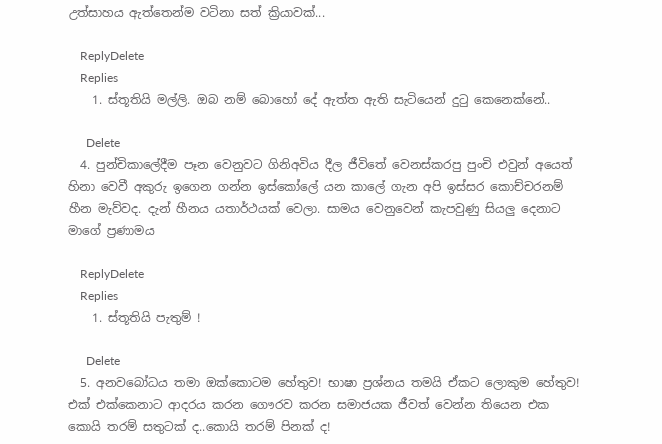උත්සාහය ඇත්තෙන්ම වටිනා සත් ක්‍රියාවක්...

    ReplyDelete
    Replies
    1. ස්තූතියි මල්ලි. ඔබ නම් බොහෝ දේ ඇත්ත ඇති සැටියෙන් දුටු කෙනෙක්නේ..

      Delete
  4. පුන්චිකාලේදීම පෑන වෙනුවට ගිනිඅවිය දීල ජීවිතේ වෙනස්කරපු පුංචි එවුන් අයෙත් හිනා වෙවී අකුරු ඉගෙන ගන්න ඉස්කෝලේ යන කාලේ ගැන අපි ඉස්සර කොච්චරනම් හීන මැව්වද. දැන් හීනය යතාර්ථයක් වෙලා. සාමය වෙනුවෙන් කැපවුණු සියලු දෙනාට මාගේ ප්‍රණාමය

    ReplyDelete
    Replies
    1. ස්තූතියි පැතුම් !

      Delete
  5. අනවබෝධය තමා ඔක්කොටම හේතුව! භාෂා ප්‍රශ්නය තමයි ඒකට ලොකුම හේතුව! එක් එක්කෙනාට ආදරය කරන ගෞරව කරන සමාජයක ජීවත් වෙන්න තියෙන එක කොයි තරම් සතුටක් ද..කොයි තරම් පිනක් ද!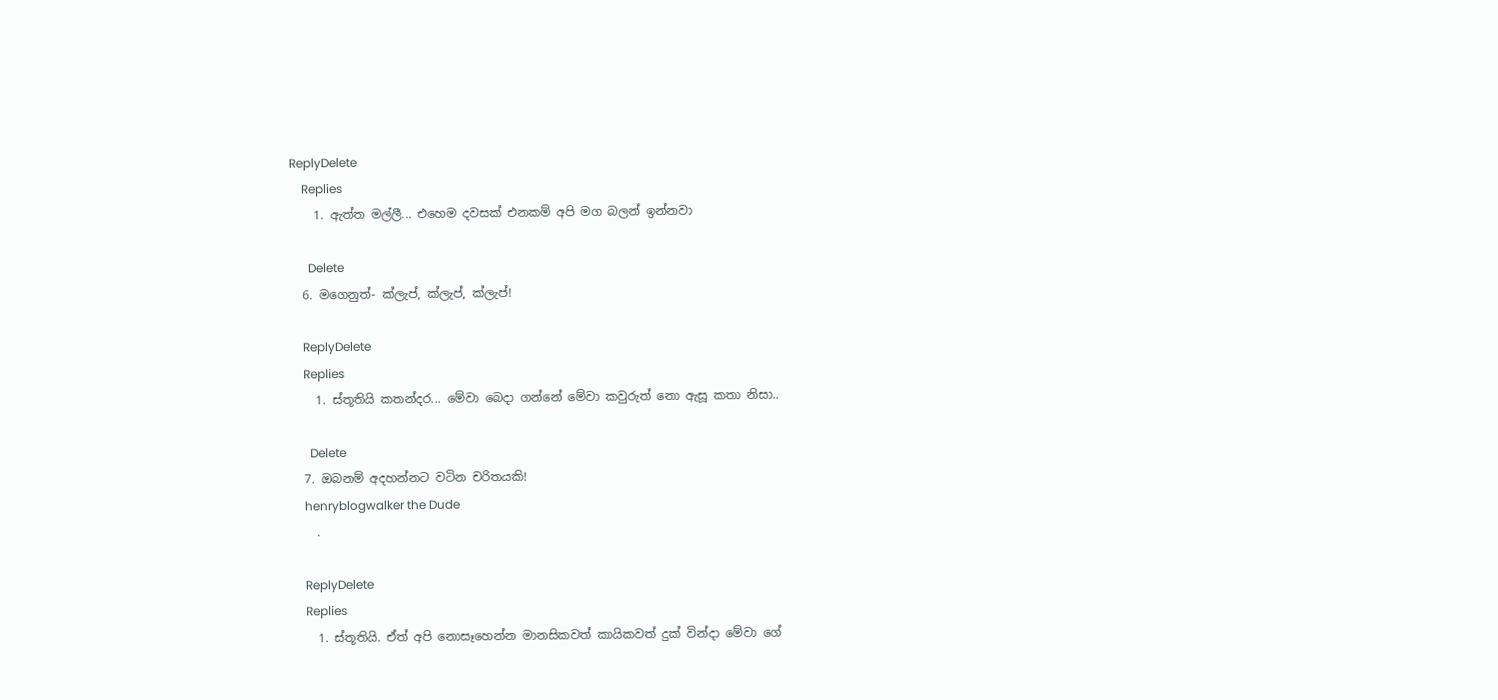ReplyDelete
    Replies
    1. ඇත්ත මල්ලී... එහෙම දවසක් එනකම් අපි මග බලන් ඉන්නවා

      Delete
  6. මගෙනුත්- ක්ලැප්, ක්ලැප්, ක්ලැප්!

    ReplyDelete
    Replies
    1. ස්තූතියි කතන්දර... මේවා බෙදා ගන්නේ මේවා කවුරුත් නො ඇසූ කතා නිසා..

      Delete
  7. ඔබනම් අදහන්නට වටින චරිතයකි!
    henryblogwalker the Dude
    .

    ReplyDelete
    Replies
    1. ස්තූතියි. ඒත් අපි නොසෑහෙන්න මානසිකවත් කායිකවත් දුක් වින්දා මේවා ගේ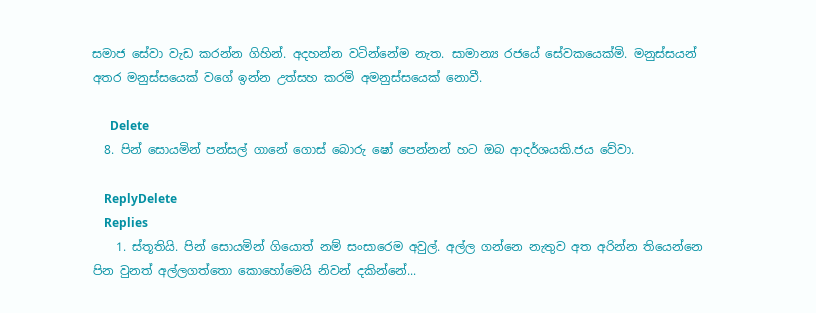සමාජ සේවා වැඩ කරන්න ගිහින්. අදහන්න වටින්නේම නැත. සාමාන්‍ය රජයේ සේවකයෙක්මි. මනුස්සයන් අතර මනුස්සයෙක් වගේ ඉන්න උත්සහ කරමි අමනුස්සයෙක් නොවී.

      Delete
  8. පින් සොයමින් පන්සල් ගානේ ගොස් බොරු ෂෝ පෙන්නන් හට ඔබ ආදර්ශයකි.ජය වේවා.

    ReplyDelete
    Replies
    1. ස්තූතියි. පින් සොයමින් ගියොත් නම් සංසාරෙම අවුල්. අල්ල ගන්නෙ නැතුව අත අරින්න තියෙන්නෙ පින වුනත් අල්ලගත්තො කොහෝමෙයි නිවන් දකින්නේ...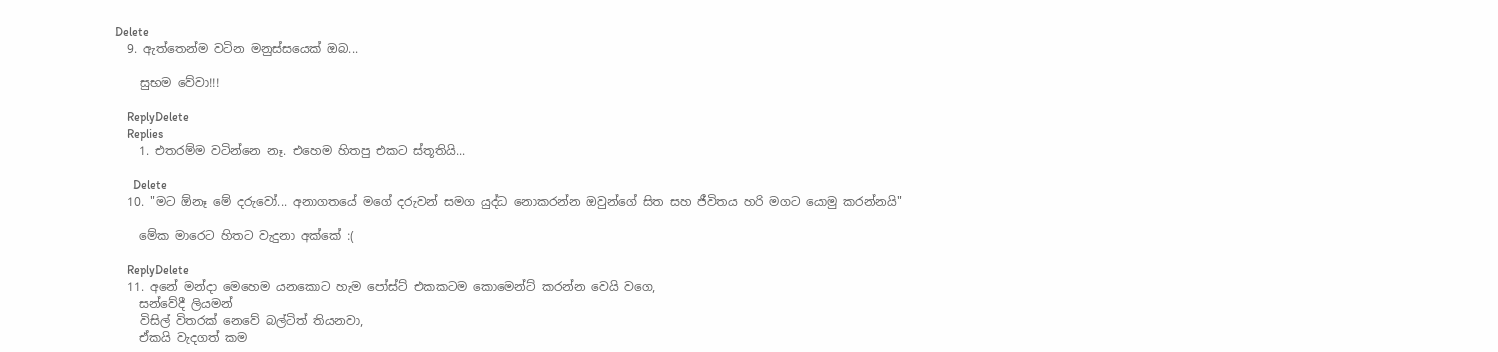Delete
  9. ඇත්තෙන්ම වටින මනුස්සයෙක් ඔබ...

    සුභම වේවා!!!

    ReplyDelete
    Replies
    1. එතරම්ම වටින්නෙ නෑ. එහෙම හිතපු එකට ස්තූතියි...

      Delete
  10. "මට ඕනෑ මේ දරුවෝ... අනාගතයේ මගේ දරුවන් සමග යුද්ධ නොකරන්න ඔවුන්ගේ සිත සහ ජීවිතය හරි මගට යොමු කරන්නයි"

    මේක මාරෙට හිතට වැදුනා අක්කේ :(

    ReplyDelete
  11. අනේ මන්දා මෙහෙම යනකොට හැම පෝස්ට් එකකටම කොමෙන්ට් කරන්න වෙයි වගෙ,
    සන්වේදී ලියමන්
    විසිල් විතරක් නෙවේ බල්ටිත් තියනවා,
    ඒකයි වැදගත් කම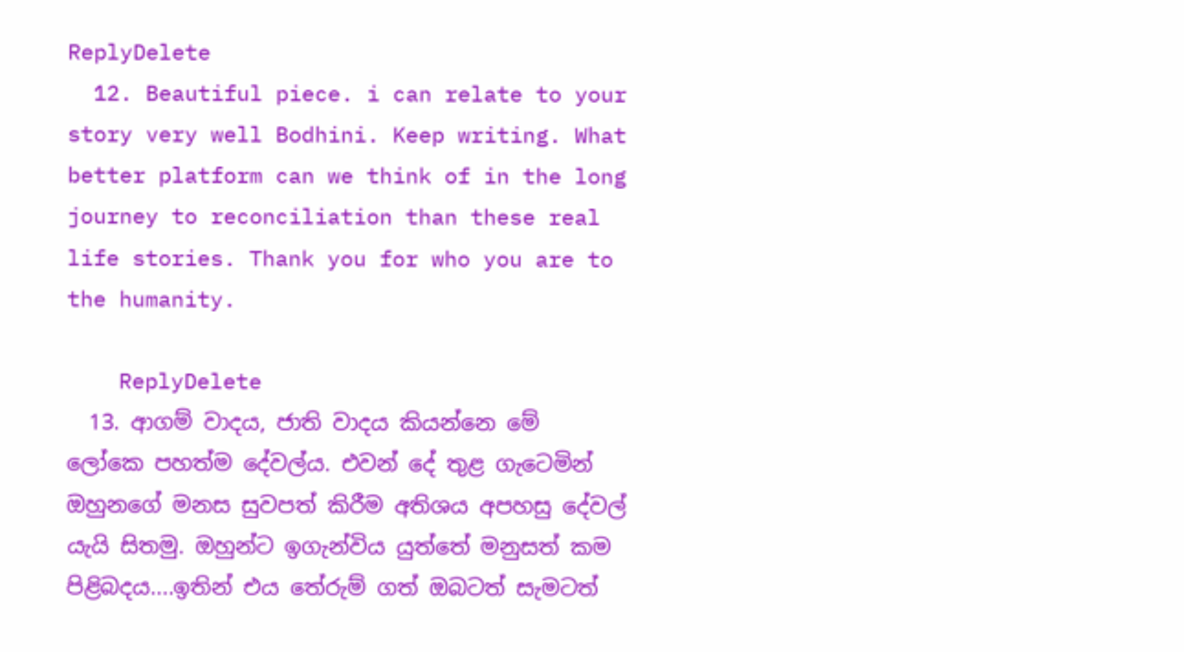ReplyDelete
  12. Beautiful piece. i can relate to your story very well Bodhini. Keep writing. What better platform can we think of in the long journey to reconciliation than these real life stories. Thank you for who you are to the humanity.

    ReplyDelete
  13. ආගම් වාදය, ජාති වාදය කියන්නෙ මේ ලෝකෙ පහත්ම දේවල්ය. එවන් දේ තුළ ගැටෙමින් ඔහුනගේ මනස සුවපත් කිරීම අතිශය අපහසු දේවල් යැයි සිතමු. ඔහුන්ට ඉගැන්විය යුත්තේ මනුසත් කම පිළිබදය....ඉතින් එය තේරුම් ගත් ඔබටත් සැමටත්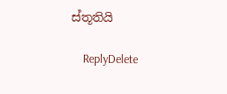ස්තූතියි

    ReplyDelete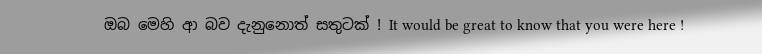ඔබ මෙහි ආ බව දැනුනොත් සතුටක් ! It would be great to know that you were here !